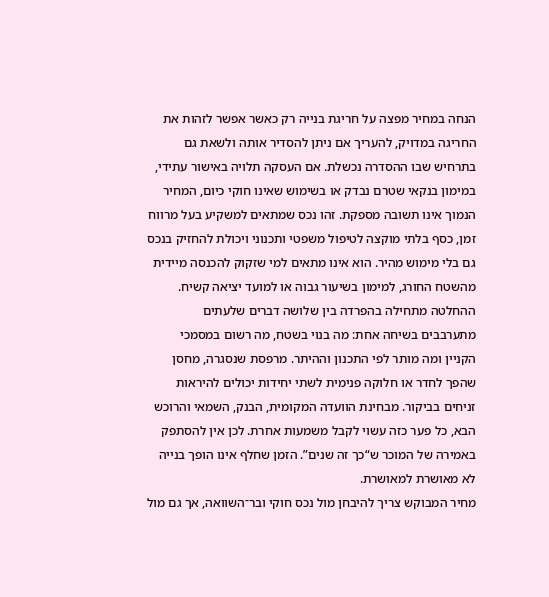הנחה במחיר מפצה על חריגת בנייה רק כאשר אפשר לזהות את החריגה במדויק, להעריך אם ניתן להסדיר אותה ולשאת גם בתרחיש שבו ההסדרה נכשלת. אם העסקה תלויה באישור עתידי, במימון בנקאי שטרם נבדק או בשימוש שאינו חוקי כיום, המחיר הנמוך אינו תשובה מספקת. זהו נכס שמתאים למשקיע בעל מרווח זמן, כסף בלתי מוקצה לטיפול משפטי ותכנוני ויכולת להחזיק בנכס גם בלי מימוש מהיר. הוא אינו מתאים למי שזקוק להכנסה מיידית מהשטח החורג, למימון בשיעור גבוה או למועד יציאה קשיח.
ההחלטה מתחילה בהפרדה בין שלושה דברים שלעתים מתערבבים בשיחה אחת: מה בנוי בשטח, מה רשום במסמכי הקניין ומה מותר לפי התכנון וההיתר. מרפסת שנסגרה, מחסן שהפך לחדר או חלוקה פנימית לשתי יחידות יכולים להיראות זניחים בביקור. מבחינת הוועדה המקומית, הבנק, השמאי והרוכש הבא, כל פער כזה עשוי לקבל משמעות אחרת. לכן אין להסתפק באמירה של המוכר ש“כך זה שנים”. הזמן שחלף אינו הופך בנייה לא מאושרת למאושרת.
מחיר המבוקש צריך להיבחן מול נכס חוקי ובר־השוואה, אך גם מול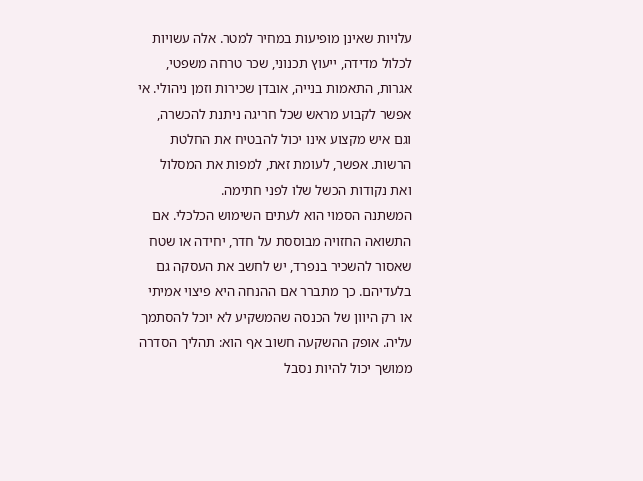עלויות שאינן מופיעות במחיר למטר. אלה עשויות לכלול מדידה, ייעוץ תכנוני, שכר טרחה משפטי, אגרות, התאמות בנייה, אובדן שכירות וזמן ניהולי. אי אפשר לקבוע מראש שכל חריגה ניתנת להכשרה, וגם איש מקצוע אינו יכול להבטיח את החלטת הרשות. אפשר, לעומת זאת, למפות את המסלול ואת נקודות הכשל שלו לפני חתימה.
המשתנה הסמוי הוא לעתים השימוש הכלכלי. אם התשואה החזויה מבוססת על חדר, יחידה או שטח שאסור להשכיר בנפרד, יש לחשב את העסקה גם בלעדיהם. כך מתברר אם ההנחה היא פיצוי אמיתי או רק היוון של הכנסה שהמשקיע לא יוכל להסתמך עליה. אופק ההשקעה חשוב אף הוא: תהליך הסדרה ממושך יכול להיות נסבל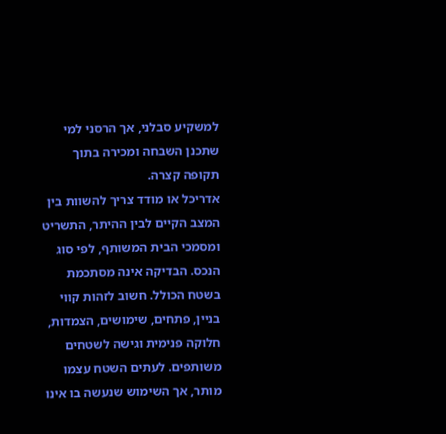למשקיע סבלני, אך הרסני למי שתכנן השבחה ומכירה בתוך תקופה קצרה.
אדריכל או מודד צריך להשוות בין המצב הקיים לבין ההיתר, התשריט ומסמכי הבית המשותף, לפי סוג הנכס. הבדיקה אינה מסתכמת בשטח הכולל. חשוב לזהות קווי בניין, פתחים, שימושים, הצמדות, חלוקה פנימית וגישה לשטחים משותפים. לעתים השטח עצמו מותר, אך השימוש שנעשה בו אינו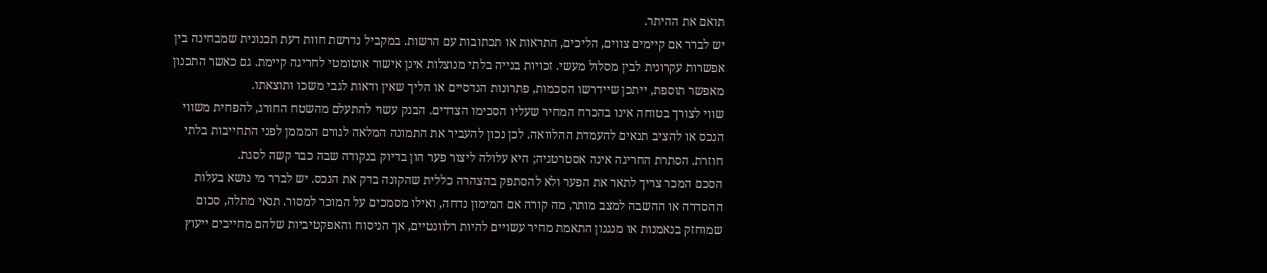תואם את ההיתר.
יש לברר אם קיימים צווים, הליכים, התראות או תכתובות עם הרשות. במקביל נדרשת חוות דעת תכנונית שמבחינה בין אפשרות עקרונית לבין מסלול מעשי. זכויות בנייה בלתי מנוצלות אינן אישור אוטומטי לחריגה קיימת. גם כאשר התכנון מאפשר תוספת, ייתכן שיידרשו הסכמות, פתרונות הנדסיים או הליך שאין ודאות לגבי משכו ותוצאתו.
שווי לצורך בטוחה אינו בהכרח המחיר שעליו הסכימו הצדדים. הבנק עשוי להתעלם מהשטח החורג, להפחית משווי הנכס או להציב תנאים להעמדת ההלוואה. לכן נכון להעביר את התמונה המלאה לגורם המממן לפני התחייבות בלתי חוזרת. הסתרת החריגה אינה אסטרטגיה; היא עלולה ליצור פער הון בדיוק בנקודה שבה כבר קשה לסגת.
הסכם המכר צריך לתאר את הפער ולא להסתפק בהצהרה כללית שהקונה בדק את הנכס. יש לברר מי נושא בעלות ההסדרה או ההשבה למצב מותר, מה קורה אם המימון נדחה, ואילו מסמכים על המוכר למסור. תנאי מתלה, סכום שמוחזק בנאמנות או מנגנון התאמת מחיר עשויים להיות רלוונטיים, אך הניסוח והאפקטיביות שלהם מחייבים ייעוץ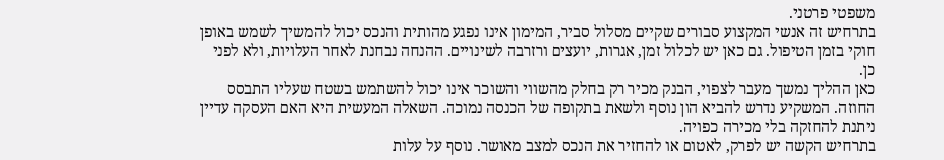משפטי פרטני.
בתרחיש זה אנשי המקצוע סבורים שקיים מסלול סביר, המימון אינו נפגע מהותית והנכס יכול להמשיך לשמש באופן חוקי בזמן הטיפול. גם כאן יש לכלול זמן, אגרות, יועצים ורזרבה לשינויים. ההנחה נבחנת לאחר העלויות, ולא לפני כן.
כאן ההליך נמשך מעבר לצפוי, הבנק מכיר רק בחלק מהשווי והשוכר אינו יכול להשתמש בשטח שעליו התבסס החוזה. המשקיע נדרש להביא הון נוסף ולשאת בתקופה של הכנסה נמוכה. השאלה המעשית היא האם העסקה עדיין ניתנת להחזקה בלי מכירה כפויה.
בתרחיש הקשה יש לפרק, לאטום או להחזיר את הנכס למצב מאושר. נוסף על עלות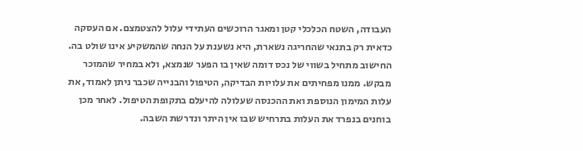העבודה, השטח הכלכלי קטן ומאגר הרוכשים העתידי עלול להצטמצם. אם העסקה כדאית רק בתנאי שהחריגה נשארת, היא נשענת על הנחה שהמשקיע אינו שולט בה.
החישוב מתחיל בשווי של נכס דומה שאין בו הפער שנמצא, ולא במחיר שהמוכר מבקש. ממנו מפחיתים את עלויות הבדיקה, הטיפול והבנייה שכבר ניתן לאמוד, את עלות המימון הנוספת ואת ההכנסה שעלולה להיעלם בתקופת הטיפול. לאחר מכן בוחנים בנפרד את העלות בתרחיש שבו אין היתר ונדרשת השבה.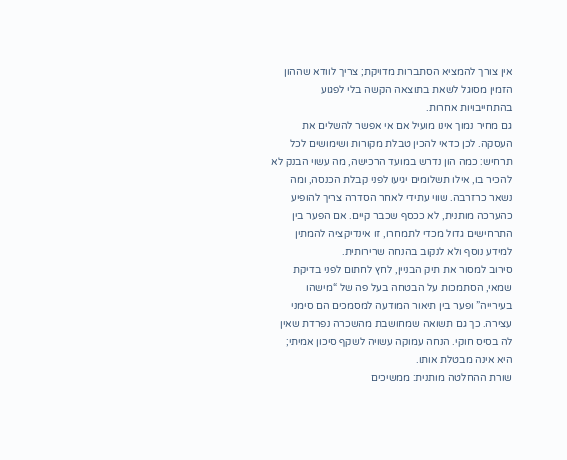אין צורך להמציא הסתברות מדויקת; צריך לוודא שההון הזמין מסוגל לשאת בתוצאה הקשה בלי לפגוע בהתחייבויות אחרות.
גם מחיר נמוך אינו מועיל אם אי אפשר להשלים את העסקה. לכן כדאי להכין טבלת מקורות ושימושים לכל תרחיש: כמה הון נדרש במועד הרכישה, מה עשוי הבנק לא להכיר בו, אילו תשלומים יגיעו לפני קבלת הכנסה, ומה נשאר כרזרבה. שווי עתידי לאחר הסדרה צריך להופיע כהערכה מותנית, לא ככסף שכבר קיים. אם הפער בין התרחישים גדול מכדי לתמחרו, זו אינדיקציה להמתין למידע נוסף ולא לנקוב בהנחה שרירותית.
סירוב למסור את תיק הבניין, לחץ לחתום לפני בדיקת שמאי, הסתמכות על הבטחה בעל פה של “מישהו בעירייה” ופער בין תיאור המודעה למסמכים הם סימני עצירה. כך גם תשואה שמחושבת מהשכרה נפרדת שאין לה בסיס חוקי. הנחה עמוקה עשויה לשקף סיכון אמיתי; היא אינה מבטלת אותו.
שורת ההחלטה מותנית: ממשיכים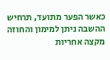כאשר הפער מתועד, תרחיש ההשבה ניתן למימון והחוזה מקצה אחריות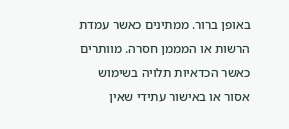באופן ברור. ממתינים כאשר עמדת הרשות או המממן חסרה. מוותרים כאשר הכדאיות תלויה בשימוש אסור או באישור עתידי שאין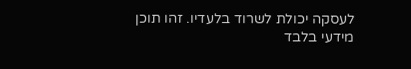לעסקה יכולת לשרוד בלעדיו. זהו תוכן מידעי בלבד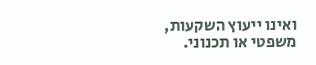ואינו ייעוץ השקעות, משפטי או תכנוני.